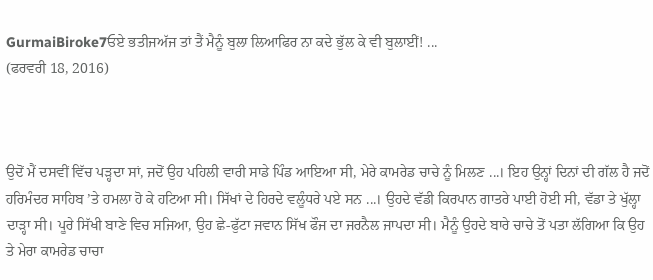GurmaiBiroke7ਓਏ ਭਤੀਜਅੱਜ ਤਾਂ ਤੈਂ ਮੈਨੂੰ ਬੁਲਾ ਲਿਆਫਿਰ ਨਾ ਕਦੇ ਭੁੱਲ ਕੇ ਵੀ ਬੁਲਾਈਂ! ...
(ਫਰਵਰੀ 18, 2016)



ਉਦੋਂ ਮੈਂ ਦਸਵੀਂ ਵਿੱਚ ਪੜ੍ਹਦਾ ਸਾਂ, ਜਦੋਂ ਉਹ ਪਹਿਲੀ ਵਾਰੀ ਸਾਡੇ ਪਿੰਡ ਆਇਆ ਸੀ, ਮੇਰੇ ਕਾਮਰੇਡ ਚਾਚੇ ਨੂੰ ਮਿਲਣ ...। ਇਹ ਉਨ੍ਹਾਂ ਦਿਨਾਂ ਦੀ ਗੱਲ ਹੈ ਜਦੋਂ ਹਰਿਮੰਦਰ ਸਾਹਿਬ ’ਤੇ ਹਮਲਾ ਹੋ ਕੇ ਹਟਿਆ ਸੀ। ਸਿੱਖਾਂ ਦੇ ਹਿਰਦੇ ਵਲੂੰਧਰੇ ਪਏ ਸਨ ...। ਉਹਦੇ ਵੱਡੀ ਕਿਰਪਾਨ ਗਾਤਰੇ ਪਾਈ ਹੋਈ ਸੀ, ਵੱਡਾ ਤੇ ਖੁੱਲ੍ਹਾ ਦਾੜ੍ਹਾ ਸੀ। ਪੂਰੇ ਸਿੱਖੀ ਬਾਣੇ ਵਿਚ ਸਜਿਆ, ਉਹ ਛੇ-ਫੁੱਟਾ ਜਵਾਨ ਸਿੱਖ ਫੌਜ ਦਾ ਜਰਨੈਲ ਜਾਪਦਾ ਸੀ। ਮੈਨੂੰ ਉਹਦੇ ਬਾਰੇ ਚਾਚੇ ਤੋਂ ਪਤਾ ਲੱਗਿਆ ਕਿ ਉਹ ਤੇ ਮੇਰਾ ਕਾਮਰੇਡ ਚਾਚਾ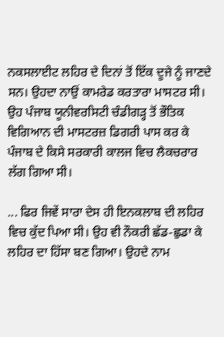ਨਕਸਲਾਈਟ ਲਹਿਰ ਦੇ ਦਿਨਾਂ ਤੋਂ ਇੱਕ ਦੂਜੇ ਨੂੰ ਜਾਣਦੇ ਸਨ। ਉਹਦਾ ਨਾਉਂ ਕਾਮਰੇਡ ਕਰਤਾਰਾ ਮਾਸਟਰ ਸੀ। ਉਹ ਪੰਜਾਬ ਯੂਨੀਵਰਸਿਟੀ ਚੰਡੀਗੜ੍ਹ ਤੋਂ ਭੌਤਿਕ ਵਿਗਿਆਨ ਦੀ ਮਾਸਟਰਜ਼ ਡਿਗਰੀ ਪਾਸ ਕਰ ਕੇ ਪੰਜਾਬ ਦੇ ਕਿਸੇ ਸਰਕਾਰੀ ਕਾਲਜ ਵਿਚ ਲੈਕਚਰਾਰ ਲੱਗ ਗਿਆ ਸੀ।

... ਫਿਰ ਜਿਵੇਂ ਸਾਰਾ ਦੇਸ ਹੀ ਇਨਕਲਾਬ ਦੀ ਲਹਿਰ ਵਿਚ ਕੁੱਦ ਪਿਆ ਸੀ। ਉਹ ਵੀ ਨੌਕਰੀ ਛੱਡ-ਛੁਡਾ ਕੇ ਲਹਿਰ ਦਾ ਹਿੱਸਾ ਬਣ ਗਿਆ। ਉਹਦੇ ਨਾਮ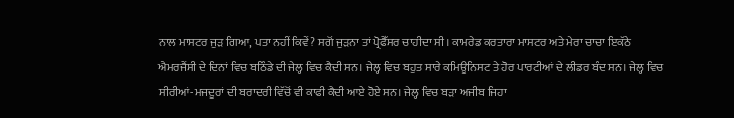ਨਾਲ ਮਾਸਟਰ ਜੁੜ ਗਿਆ, ਪਤਾ ਨਹੀਂ ਕਿਵੇਂ? ਸਗੋਂ ਜੁੜਨਾ ਤਾਂ ਪ੍ਰੋਫੈੱਸਰ ਚਾਹੀਦਾ ਸੀ। ਕਾਮਰੇਡ ਕਰਤਾਰਾ ਮਾਸਟਰ ਅਤੇ ਮੇਰਾ ਚਾਚਾ ਇਕੱਠੇ ਐਮਰਜੈਂਸੀ ਦੇ ਦਿਨਾਂ ਵਿਚ ਬਠਿੰਡੇ ਦੀ ਜੇਲ੍ਹ ਵਿਚ ਕੈਦੀ ਸਨ। ਜੇਲ੍ਹ ਵਿਚ ਬਹੁਤ ਸਾਰੇ ਕਮਿਊਨਿਸਟ ਤੇ ਹੋਰ ਪਾਰਟੀਆਂ ਦੇ ਲੀਡਰ ਬੰਦ ਸਨ। ਜੇਲ੍ਹ ਵਿਚ ਸੀਰੀਆਂ-ਮਜਦੂਰਾਂ ਦੀ ਬਰਾਦਰੀ ਵਿੱਚੋਂ ਵੀ ਕਾਫੀ ਕੈਦੀ ਆਏ ਹੋਏ ਸਨ। ਜੇਲ੍ਹ ਵਿਚ ਬੜਾ ਅਜੀਬ ਜਿਹਾ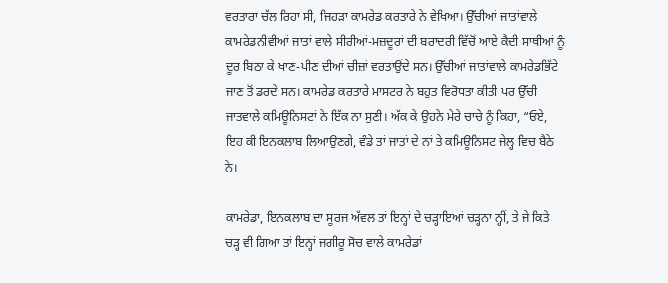ਵਰਤਾਰਾ ਚੱਲ ਰਿਹਾ ਸੀ, ਜਿਹੜਾ ਕਾਮਰੇਡ ਕਰਤਾਰੇ ਨੇ ਵੇਖਿਆ। ਉੱਚੀਆਂ ਜਾਤਾਂਵਾਲੇ ਕਾਮਰੇਡਨੀਵੀਆਂ ਜਾਤਾਂ ਵਾਲੇ ਸੀਰੀਆਂ-ਮਜ਼ਦੂਰਾਂ ਦੀ ਬਰਾਦਰੀ ਵਿੱਚੋਂ ਆਏ ਕੈਦੀ ਸਾਥੀਆਂ ਨੂੰ ਦੂਰ ਬਿਠਾ ਕੇ ਖਾਣ-ਪੀਣ ਦੀਆਂ ਚੀਜ਼ਾਂ ਵਰਤਾਉਂਦੇ ਸਨ। ਉੱਚੀਆਂ ਜਾਤਾਂਵਾਲੇ ਕਾਮਰੇਡਭਿੱਟੇ ਜਾਣ ਤੋਂ ਡਰਦੇ ਸਨ। ਕਾਮਰੇਡ ਕਰਤਾਰੇ ਮਾਸਟਰ ਨੇ ਬਹੁਤ ਵਿਰੋਧਤਾ ਕੀਤੀ ਪਰ ਉੱਚੀ ਜਾਤਵਾਲੇ ਕਮਿਊਨਿਸਟਾਂ ਨੇ ਇੱਕ ਨਾ ਸੁਣੀ। ਅੱਕ ਕੇ ਉਹਨੇ ਮੇਰੇ ਚਾਚੇ ਨੂੰ ਕਿਹਾ, “ਓਏ, ਇਹ ਕੀ ਇਨਕਲਾਬ ਲਿਆਉਣਗੇ, ਵੰਡੇ ਤਾਂ ਜਾਤਾਂ ਦੇ ਨਾਂ ਤੇ ਕਮਿਊਨਿਸਟ ਜੇਲ੍ਹ ਵਿਚ ਬੈਠੇ ਨੇ।

ਕਾਮਰੇਡਾ, ਇਨਕਲਾਬ ਦਾ ਸੂਰਜ ਅੱਵਲ ਤਾਂ ਇਨ੍ਹਾਂ ਦੇ ਚੜ੍ਹਾਇਆਂ ਚੜ੍ਹਨਾ ਨ੍ਹੀਂ, ਤੇ ਜੇ ਕਿਤੇ ਚੜ੍ਹ ਵੀ ਗਿਆ ਤਾਂ ਇਨ੍ਹਾਂ ਜਗੀਰੂ ਸੋਚ ਵਾਲੇ ਕਾਮਰੇਡਾਂ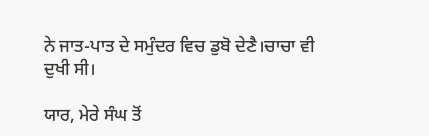ਨੇ ਜਾਤ-ਪਾਤ ਦੇ ਸਮੁੰਦਰ ਵਿਚ ਡੁਬੋ ਦੇਣੈ।ਚਾਚਾ ਵੀ ਦੁਖੀ ਸੀ।

ਯਾਰ, ਮੇਰੇ ਸੰਘ ਤੋਂ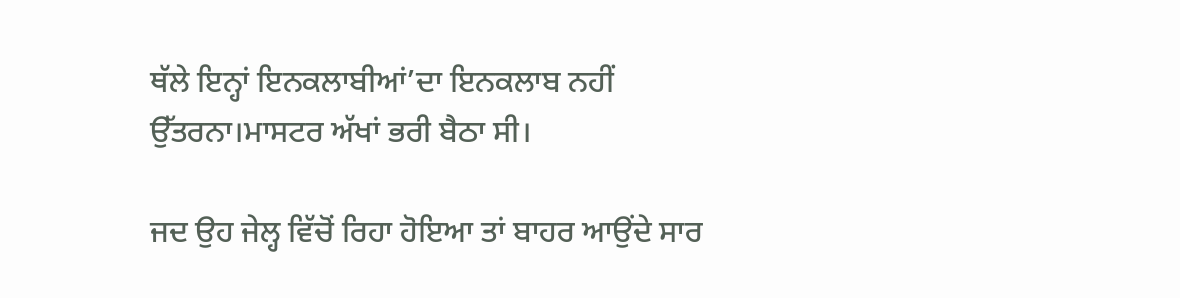ਥੱਲੇ ਇਨ੍ਹਾਂ ਇਨਕਲਾਬੀਆਂ’ਦਾ ਇਨਕਲਾਬ ਨਹੀਂ ਉੱਤਰਨਾ।ਮਾਸਟਰ ਅੱਖਾਂ ਭਰੀ ਬੈਠਾ ਸੀ।

ਜਦ ਉਹ ਜੇਲ੍ਹ ਵਿੱਚੋਂ ਰਿਹਾ ਹੋਇਆ ਤਾਂ ਬਾਹਰ ਆਉਂਦੇ ਸਾਰ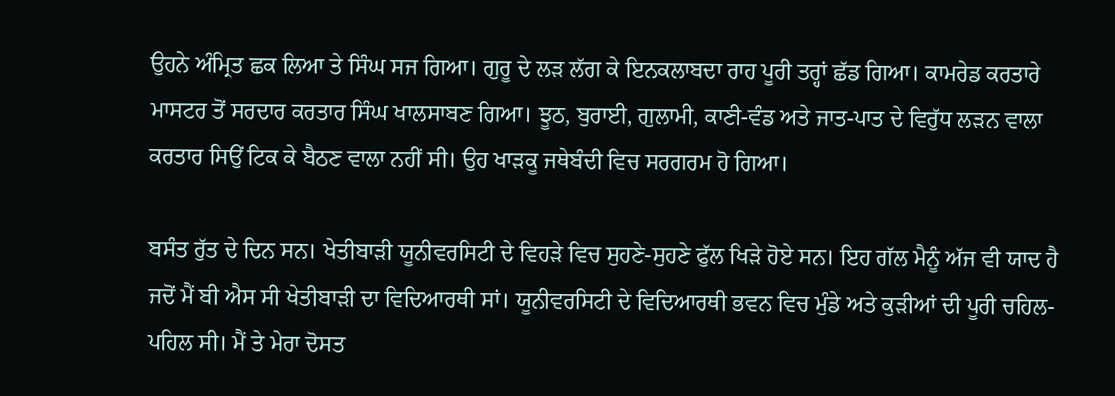ਉਹਨੇ ਅੰਮ੍ਰਿਤ ਛਕ ਲਿਆ ਤੇ ਸਿੰਘ ਸਜ ਗਿਆ। ਗੁਰੂ ਦੇ ਲੜ ਲੱਗ ਕੇ ਇਨਕਲਾਬਦਾ ਰਾਹ ਪੂਰੀ ਤਰ੍ਹਾਂ ਛੱਡ ਗਿਆ। ਕਾਮਰੇਡ ਕਰਤਾਰੇ ਮਾਸਟਰ ਤੋਂ ਸਰਦਾਰ ਕਰਤਾਰ ਸਿੰਘ ਖਾਲਸਾਬਣ ਗਿਆ। ਝੂਠ, ਬੁਰਾਈ, ਗੁਲਾਮੀ, ਕਾਣੀ-ਵੰਡ ਅਤੇ ਜਾਤ-ਪਾਤ ਦੇ ਵਿਰੁੱਧ ਲੜਨ ਵਾਲਾ ਕਰਤਾਰ ਸਿਉਂ ਟਿਕ ਕੇ ਬੈਠਣ ਵਾਲਾ ਨਹੀਂ ਸੀ। ਉਹ ਖਾੜਕੂ ਜਥੇਬੰਦੀ ਵਿਚ ਸਰਗਰਮ ਹੋ ਗਿਆ।

ਬਸੰਤ ਰੁੱਤ ਦੇ ਦਿਨ ਸਨ। ਖੇਤੀਬਾੜੀ ਯੂਨੀਵਰਸਿਟੀ ਦੇ ਵਿਹੜੇ ਵਿਚ ਸੁਹਣੇ-ਸੁਹਣੇ ਫੁੱਲ ਖਿੜੇ ਹੋਏ ਸਨ। ਇਹ ਗੱਲ ਮੈਨੂੰ ਅੱਜ ਵੀ ਯਾਦ ਹੈ ਜਦੋਂ ਮੈਂ ਬੀ ਐਸ ਸੀ ਖੇਤੀਬਾੜੀ ਦਾ ਵਿਦਿਆਰਥੀ ਸਾਂ। ਯੂਨੀਵਰਸਿਟੀ ਦੇ ਵਿਦਿਆਰਥੀ ਭਵਨ ਵਿਚ ਮੁੰਡੇ ਅਤੇ ਕੁੜੀਆਂ ਦੀ ਪੂਰੀ ਚਹਿਲ-ਪਹਿਲ ਸੀ। ਮੈਂ ਤੇ ਮੇਰਾ ਦੋਸਤ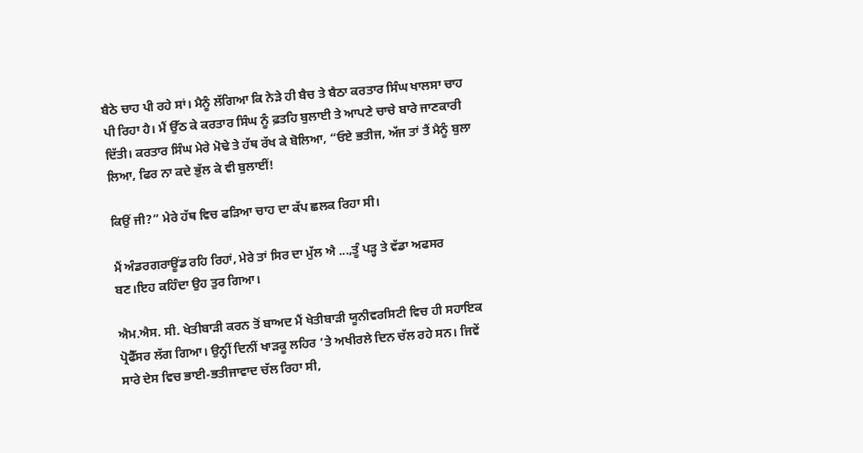ਬੈਠੇ ਚਾਹ ਪੀ ਰਹੇ ਸਾਂ। ਮੈਨੂੰ ਲੱਗਿਆ ਕਿ ਨੇੜੇ ਹੀ ਬੈਚ ਤੇ ਬੈਠਾ ਕਰਤਾਰ ਸਿੰਘ ਖਾਲਸਾ ਚਾਹ ਪੀ ਰਿਹਾ ਹੈ। ਮੈਂ ਉੱਠ ਕੇ ਕਰਤਾਰ ਸਿੰਘ ਨੂੰ ਫ਼ਤਹਿ ਬੁਲਾਈ ਤੇ ਆਪਣੇ ਚਾਚੇ ਬਾਰੇ ਜਾਣਕਾਰੀ ਦਿੱਤੀ। ਕਰਤਾਰ ਸਿੰਘ ਮੇਰੇ ਮੋਢੇ ਤੇ ਹੱਥ ਰੱਖ ਕੇ ਬੋਲਿਆ, “ਓਏ ਭਤੀਜ, ਅੱਜ ਤਾਂ ਤੈਂ ਮੈਨੂੰ ਬੁਲਾ ਲਿਆ, ਫਿਰ ਨਾ ਕਦੇ ਭੁੱਲ ਕੇ ਵੀ ਬੁਲਾਈਂ!

ਕਿਉਂ ਜੀ?” ਮੇਰੇ ਹੱਥ ਵਿਚ ਫੜਿਆ ਚਾਹ ਦਾ ਕੱਪ ਛਲਕ ਰਿਹਾ ਸੀ।

ਮੈਂ ਅੰਡਰਗਰਾਊਂਡ ਰਹਿ ਰਿਹਾਂ, ਮੇਰੇ ਤਾਂ ਸਿਰ ਦਾ ਮੁੱਲ ਐ ...,ਤੂੰ ਪੜ੍ਹ ਤੇ ਵੱਡਾ ਅਫਸਰ ਬਣ।ਇਹ ਕਹਿੰਦਾ ਉਹ ਤੁਰ ਗਿਆ।

ਐਮ.ਐਸ. ਸੀ. ਖੇਤੀਬਾੜੀ ਕਰਨ ਤੋਂ ਬਾਅਦ ਮੈਂ ਖੇਤੀਬਾੜੀ ਯੂਨੀਵਰਸਿਟੀ ਵਿਚ ਹੀ ਸਹਾਇਕ ਪ੍ਰੋਫੈੱਸਰ ਲੱਗ ਗਿਆ। ਉਨ੍ਹੀਂ ਦਿਨੀਂ ਖਾੜਕੂ ਲਹਿਰ ’ਤੇ ਅਖੀਰਲੇ ਦਿਨ ਚੱਲ ਰਹੇ ਸਨ। ਜਿਵੇਂ ਸਾਰੇ ਦੇਸ ਵਿਚ ਭਾਈ-ਭਤੀਜਾਵਾਦ ਚੱਲ ਰਿਹਾ ਸੀ,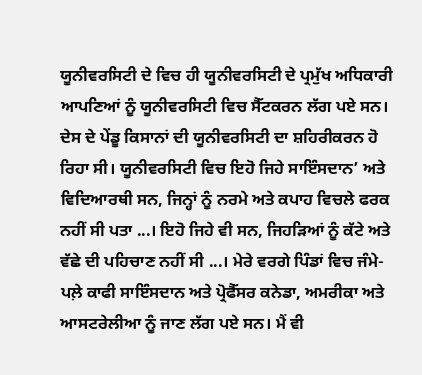ਯੂਨੀਵਰਸਿਟੀ ਦੇ ਵਿਚ ਹੀ ਯੂਨੀਵਰਸਿਟੀ ਦੇ ਪ੍ਰਮੁੱਖ ਅਧਿਕਾਰੀ ਆਪਣਿਆਂ ਨੂੰ ਯੂਨੀਵਰਸਿਟੀ ਵਿਚ ਸੈੱਟਕਰਨ ਲੱਗ ਪਏ ਸਨ। ਦੇਸ ਦੇ ਪੇਂਡੂ ਕਿਸਾਨਾਂ ਦੀ ਯੂਨੀਵਰਸਿਟੀ ਦਾ ਸ਼ਹਿਰੀਕਰਨ ਹੋ ਰਿਹਾ ਸੀ। ਯੂਨੀਵਰਸਿਟੀ ਵਿਚ ਇਹੋ ਜਿਹੇ ਸਾਇੰਸਦਾਨ’ ਅਤੇ ਵਿਦਿਆਰਥੀ ਸਨ, ਜਿਨ੍ਹਾਂ ਨੂੰ ਨਰਮੇ ਅਤੇ ਕਪਾਹ ਵਿਚਲੇ ਫਰਕ ਨਹੀਂ ਸੀ ਪਤਾ ...। ਇਹੋ ਜਿਹੇ ਵੀ ਸਨ, ਜਿਹੜਿਆਂ ਨੂੰ ਕੱਟੇ ਅਤੇ ਵੱਛੇ ਦੀ ਪਹਿਚਾਣ ਨਹੀਂ ਸੀ ...। ਮੇਰੇ ਵਰਗੇ ਪਿੰਡਾਂ ਵਿਚ ਜੰਮੇ-ਪਲ਼ੇ ਕਾਫੀ ਸਾਇੰਸਦਾਨ ਅਤੇ ਪ੍ਰੋਫੈੱਸਰ ਕਨੇਡਾ, ਅਮਰੀਕਾ ਅਤੇ ਆਸਟਰੇਲੀਆ ਨੂੰ ਜਾਣ ਲੱਗ ਪਏ ਸਨ। ਮੈਂ ਵੀ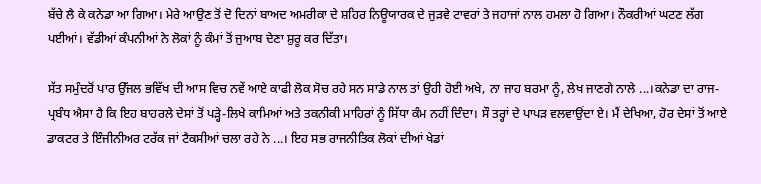ਬੱਚੇ ਲੈ ਕੇ ਕਨੇਡਾ ਆ ਗਿਆ। ਮੇਰੇ ਆਉਣ ਤੋਂ ਦੋ ਦਿਨਾਂ ਬਾਅਦ ਅਮਰੀਕਾ ਦੇ ਸ਼ਹਿਰ ਨਿਊਯਾਰਕ ਦੇ ਜੁੜਵੇ ਟਾਵਰਾਂ ਤੇ ਜਹਾਜਾਂ ਨਾਲ ਹਮਲਾ ਹੋ ਗਿਆ। ਨੌਕਰੀਆਂ ਘਟਣ ਲੱਗ ਪਈਆਂ। ਵੱਡੀਆਂ ਕੰਪਨੀਆਂ ਨੇ ਲੋਕਾਂ ਨੂੰ ਕੰਮਾਂ ਤੋਂ ਜੁਆਬ ਦੇਣਾ ਸ਼ੁਰੂ ਕਰ ਦਿੱਤਾ।

ਸੱਤ ਸਮੁੰਦਰੋਂ ਪਾਰ ਉੱਜਲ ਭਵਿੱਖ ਦੀ ਆਸ ਵਿਚ ਨਵੇਂ ਆਏ ਕਾਫੀ ਲੋਕ ਸੋਚ ਰਹੇ ਸਨ ਸਾਡੇ ਨਾਲ ਤਾਂ ਉਹੀ ਹੋਈ ਅਖੇ, ਨਾ ਜਾਹ ਬਰਮਾ ਨੂੰ, ਲੇਖ ਜਾਣਗੇ ਨਾਲੇ ...।ਕਨੇਡਾ ਦਾ ਰਾਜ-ਪ੍ਰਬੰਧ ਐਸਾ ਹੈ ਕਿ ਇਹ ਬਾਹਰਲੇ ਦੇਸਾਂ ਤੋਂ ਪੜ੍ਹੇ-ਲਿਖੇ ਕਾਮਿਆਂ ਅਤੇ ਤਕਨੀਕੀ ਮਾਹਿਰਾਂ ਨੂੰ ਸਿੱਧਾ ਕੰਮ ਨਹੀਂ ਦਿੰਦਾ। ਸੌ ਤਰ੍ਹਾਂ ਦੇ ਪਾਪੜ ਵਲਵਾਉਂਦਾ ਏ। ਮੈਂ ਦੇਖਿਆ, ਹੋਰ ਦੇਸਾਂ ਤੋਂ ਆਏ ਡਾਕਟਰ ਤੇ ਇੰਜੀਨੀਅਰ ਟਰੱਕ ਜਾਂ ਟੈਕਸੀਆਂ ਚਲਾ ਰਹੇ ਨੇ ...। ਇਹ ਸਭ ਰਾਜਨੀਤਿਕ ਲੋਕਾਂ ਦੀਆਂ ਖੇਡਾਂ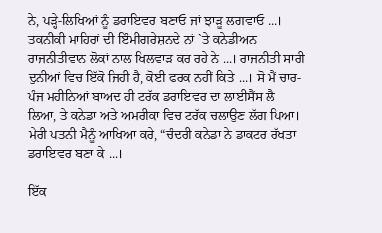ਨੇ, ਪੜ੍ਹੇ-ਲਿਖਿਆਂ ਨੂੰ ਡਰਾਇਵਰ ਬਣਾਓ ਜਾਂ ਝਾੜੂ ਲਗਵਾਓ ...। ਤਕਨੀਕੀ ਮਾਹਿਰਾਂ ਦੀ ਇੰਮੀਗਰੇਸ਼ਨਦੇ ਨਾਂ `ਤੇ ਕਨੇਡੀਅਨ ਰਾਜਨੀਤੀਵਾਨ ਲੋਕਾਂ ਨਾਲ ਖਿਲਵਾੜ ਕਰ ਰਹੇ ਨੇ ...। ਰਾਜਨੀਤੀ ਸਾਰੀ ਦੁਨੀਆਂ ਵਿਚ ਇੱਕੋ ਜਿਹੀ ਹੈ, ਕੋਈ ਫਰਕ ਨਹੀਂ ਕਿਤੇ ...। ਸੋ ਮੈਂ ਚਾਰ-ਪੰਜ ਮਹੀਨਿਆਂ ਬਾਅਦ ਹੀ ਟਰੱਕ ਡਰਾਇਵਰ ਦਾ ਲਾਈਸੈਂਸ ਲੈ ਲਿਆ, ਤੇ ਕਨੇਡਾ ਅਤੇ ਅਮਰੀਕਾ ਵਿਚ ਟਰੱਕ ਚਲਾਉਣ ਲੱਗ ਪਿਆ। ਮੇਰੀ ਪਤਨੀ ਮੈਨੂੰ ਆਖਿਆ ਕਰੇ, “ਚੰਦਰੀ ਕਨੇਡਾ ਨੇ ਡਾਕਟਰ ਰੱਖਤਾ ਡਰਾਇਵਰ ਬਣਾ ਕੇ ...।

ਇੱਕ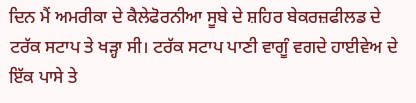ਦਿਨ ਮੈਂ ਅਮਰੀਕਾ ਦੇ ਕੈਲੇਫੋਰਨੀਆ ਸੂਬੇ ਦੇ ਸ਼ਹਿਰ ਬੇਕਰਜ਼ਫੀਲਡ ਦੇ ਟਰੱਕ ਸਟਾਪ ਤੇ ਖੜ੍ਹਾ ਸੀ। ਟਰੱਕ ਸਟਾਪ ਪਾਣੀ ਵਾਗੂੰ ਵਗਦੇ ਹਾਈਵੇਅ ਦੇ ਇੱਕ ਪਾਸੇ ਤੇ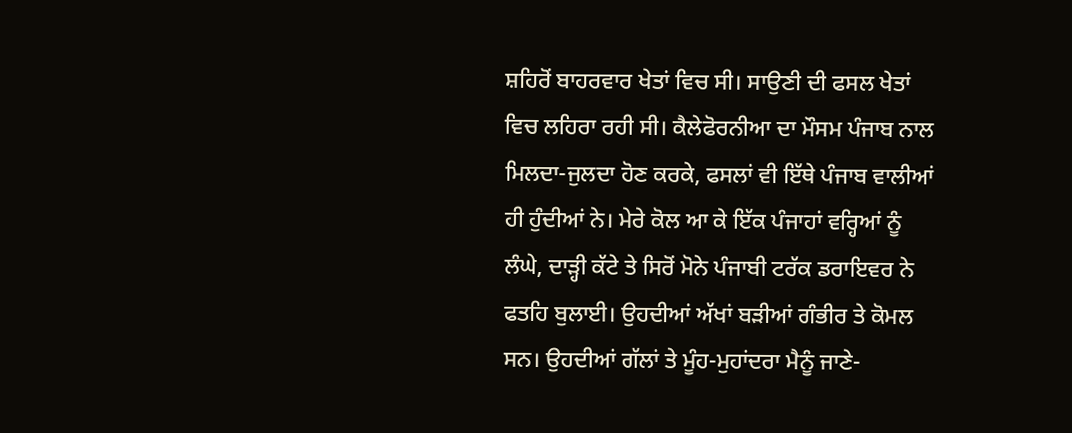ਸ਼ਹਿਰੋਂ ਬਾਹਰਵਾਰ ਖੇਤਾਂ ਵਿਚ ਸੀ। ਸਾਉਣੀ ਦੀ ਫਸਲ ਖੇਤਾਂ ਵਿਚ ਲਹਿਰਾ ਰਹੀ ਸੀ। ਕੈਲੇਫੋਰਨੀਆ ਦਾ ਮੌਸਮ ਪੰਜਾਬ ਨਾਲ ਮਿਲਦਾ-ਜੁਲਦਾ ਹੋਣ ਕਰਕੇ, ਫਸਲਾਂ ਵੀ ਇੱਥੇ ਪੰਜਾਬ ਵਾਲੀਆਂ ਹੀ ਹੁੰਦੀਆਂ ਨੇ। ਮੇਰੇ ਕੋਲ ਆ ਕੇ ਇੱਕ ਪੰਜਾਹਾਂ ਵਰ੍ਹਿਆਂ ਨੂੰ ਲੰਘੇ, ਦਾੜ੍ਹੀ ਕੱਟੇ ਤੇ ਸਿਰੋਂ ਮੋਨੇ ਪੰਜਾਬੀ ਟਰੱਕ ਡਰਾਇਵਰ ਨੇ ਫਤਹਿ ਬੁਲਾਈ। ਉਹਦੀਆਂ ਅੱਖਾਂ ਬੜੀਆਂ ਗੰਭੀਰ ਤੇ ਕੋਮਲ ਸਨ। ਉਹਦੀਆਂ ਗੱਲਾਂ ਤੇ ਮੂੰਹ-ਮੁਹਾਂਦਰਾ ਮੈਨੂੰ ਜਾਣੇ-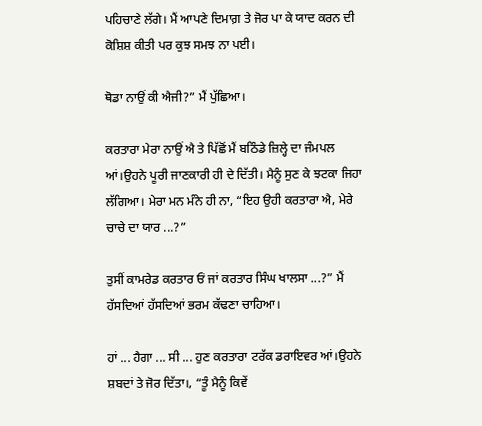ਪਹਿਚਾਣੇ ਲੱਗੇ। ਮੈਂ ਆਪਣੇ ਦਿਮਾਗ਼ ਤੇ ਜੋਰ ਪਾ ਕੇ ਯਾਦ ਕਰਨ ਦੀ ਕੋਸ਼ਿਸ਼ ਕੀਤੀ ਪਰ ਕੁਝ ਸਮਝ ਨਾ ਪਈ।

ਥੋਡਾ ਨਾਉਂ ਕੀ ਐਜੀ?” ਮੈਂ ਪੁੱਛਿਆ।

ਕਰਤਾਰਾ ਮੇਰਾ ਨਾਉਂ ਐ ਤੇ ਪਿੱਛੋਂ ਮੈਂ ਬਠਿੰਡੇ ਜ਼ਿਲ੍ਹੇ ਦਾ ਜੰਮਪਲ ਆਂ।ਉਹਨੇ ਪੂਰੀ ਜਾਣਕਾਰੀ ਹੀ ਦੇ ਦਿੱਤੀ। ਮੈਨੂੰ ਸੁਣ ਕੇ ਝਟਕਾ ਜਿਹਾ ਲੱਗਿਆ। ਮੇਰਾ ਮਨ ਮੰਨੇ ਹੀ ਨਾ, “ਇਹ ਉਹੀ ਕਰਤਾਰਾ ਐ, ਮੇਰੇ ਚਾਚੇ ਦਾ ਯਾਰ ...?”

ਤੁਸੀਂ ਕਾਮਰੇਡ ਕਰਤਾਰ ਓਂ ਜਾਂ ਕਰਤਾਰ ਸਿੰਘ ਖਾਲਸਾ ...?” ਮੈਂ ਹੱਸਦਿਆਂ ਹੱਸਦਿਆਂ ਭਰਮ ਕੱਢਣਾ ਚਾਹਿਆ।

ਹਾਂ ... ਹੈਗਾ ... ਸੀ ... ਹੁਣ ਕਰਤਾਰਾ ਟਰੱਕ ਡਰਾਇਵਰ ਆਂ।ਉਹਨੇ ਸ਼ਬਦਾਂ ਤੇ ਜੋਰ ਦਿੱਤਾ।, “ਤੂੰ ਮੈਨੂੰ ਕਿਵੇਂ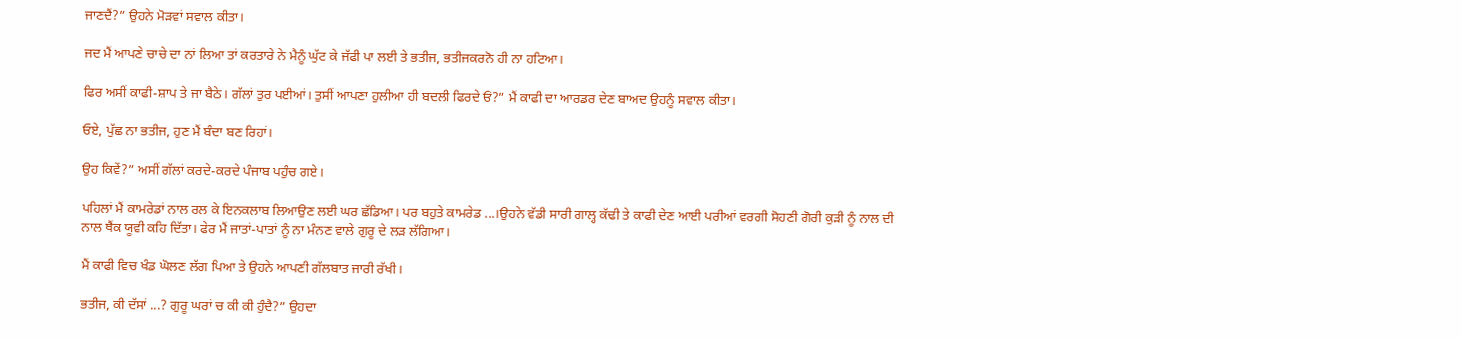ਜਾਣਦੈਂ?” ਉਹਨੇ ਮੋੜਵਾਂ ਸਵਾਲ ਕੀਤਾ।

ਜਦ ਮੈਂ ਆਪਣੇ ਚਾਚੇ ਦਾ ਨਾਂ ਲਿਆ ਤਾਂ ਕਰਤਾਰੇ ਨੇ ਮੈਨੂੰ ਘੁੱਟ ਕੇ ਜੱਫੀ ਪਾ ਲਈ ਤੇ ਭਤੀਜ, ਭਤੀਜਕਰਨੋ ਹੀ ਨਾ ਹਟਿਆ।

ਫਿਰ ਅਸੀਂ ਕਾਫੀ-ਸ਼ਾਪ ਤੇ ਜਾ ਬੈਠੇ। ਗੱਲਾਂ ਤੁਰ ਪਈਆਂ। ਤੁਸੀਂ ਆਪਣਾ ਹੁਲੀਆ ਹੀ ਬਦਲੀ ਫਿਰਦੇ ਓਂ?” ਮੈਂ ਕਾਫੀ ਦਾ ਆਰਡਰ ਦੇਣ ਬਾਅਦ ਉਹਨੂੰ ਸਵਾਲ ਕੀਤਾ।

ਓਏ, ਪੁੱਛ ਨਾ ਭਤੀਜ, ਹੁਣ ਮੈਂ ਬੰਦਾ ਬਣ ਰਿਹਾਂ।

ਉਹ ਕਿਵੇਂ?” ਅਸੀਂ ਗੱਲਾਂ ਕਰਦੇ-ਕਰਦੇ ਪੰਜਾਬ ਪਹੁੰਚ ਗਏ।

ਪਹਿਲਾਂ ਮੈਂ ਕਾਮਰੇਡਾਂ ਨਾਲ ਰਲ ਕੇ ਇਨਕਲਾਬ ਲਿਆਉਣ ਲਈ ਘਰ ਛੱਡਿਆ। ਪਰ ਬਹੁਤੇ ਕਾਮਰੇਡ ...।ਉਹਨੇ ਵੱਡੀ ਸਾਰੀ ਗਾਲ੍ਹ ਕੱਢੀ ਤੇ ਕਾਫੀ ਦੇਣ ਆਈ ਪਰੀਆਂ ਵਰਗੀ ਸੋਹਣੀ ਗੋਰੀ ਕੁੜੀ ਨੂੰ ਨਾਲ ਦੀ ਨਾਲ ਥੈਂਕ ਯੂਵੀ ਕਹਿ ਦਿੱਤਾ। ਫੇਰ ਮੈਂ ਜਾਤਾਂ-ਪਾਤਾਂ ਨੂੰ ਨਾ ਮੰਨਣ ਵਾਲੇ ਗੁਰੂ ਦੇ ਲੜ ਲੱਗਿਆ।

ਮੈਂ ਕਾਫੀ ਵਿਚ ਖੰਡ ਘੋਲਣ ਲੱਗ ਪਿਆ ਤੇ ਉਹਨੇ ਆਪਣੀ ਗੱਲਬਾਤ ਜਾਰੀ ਰੱਖੀ।

ਭਤੀਜ, ਕੀ ਦੱਸਾਂ ...? ਗੁਰੂ ਘਰਾਂ ਚ ਕੀ ਕੀ ਹੁੰਦੈ?” ਉਹਦਾ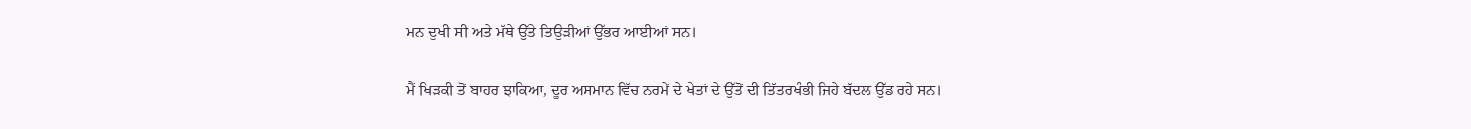ਮਨ ਦੁਖੀ ਸੀ ਅਤੇ ਮੱਥੇ ਉੱਤੇ ਤਿਉੜੀਆਂ ਉੱਭਰ ਆਈਆਂ ਸਨ।

ਮੈਂ ਖਿੜਕੀ ਤੋਂ ਬਾਹਰ ਝਾਕਿਆ, ਦੂਰ ਅਸਮਾਨ ਵਿੱਚ ਨਰਮੇਂ ਦੇ ਖੇਤਾਂ ਦੇ ਉੱਤੋਂ ਦੀ ਤਿੱਤਰਖੰਭੀ ਜਿਹੇ ਬੱਦਲ ਉੱਡ ਰਹੇ ਸਨ।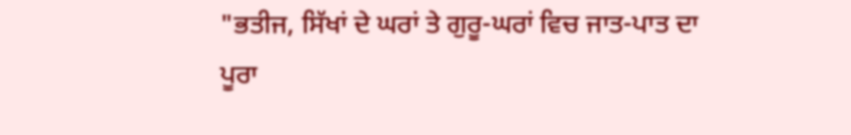"ਭਤੀਜ, ਸਿੱਖਾਂ ਦੇ ਘਰਾਂ ਤੇ ਗੁਰੂ-ਘਰਾਂ ਵਿਚ ਜਾਤ-ਪਾਤ ਦਾ ਪੂਰਾ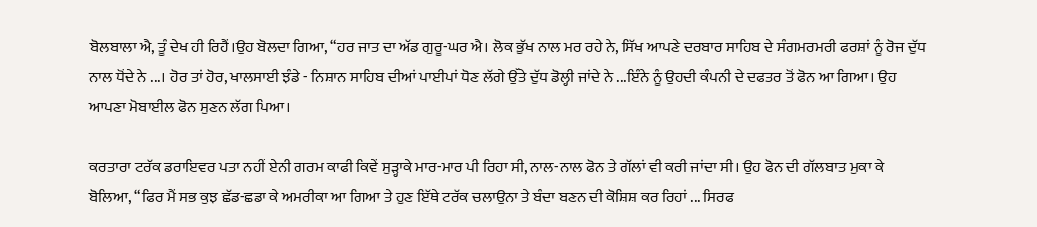ਬੋਲਬਾਲਾ ਐ, ਤੂੰ ਦੇਖ ਹੀ ਰਿਹੈਂ।ਉਹ ਬੋਲਦਾ ਗਿਆ, “ਹਰ ਜਾਤ ਦਾ ਅੱਡ ਗੁਰੂ-ਘਰ ਐ। ਲੋਕ ਭੁੱਖ ਨਾਲ ਮਰ ਰਹੇ ਨੇ, ਸਿੱਖ ਆਪਣੇ ਦਰਬਾਰ ਸਾਹਿਬ ਦੇ ਸੰਗਮਰਮਰੀ ਫਰਸ਼ਾਂ ਨੂੰ ਰੋਜ ਦੁੱਧ ਨਾਲ ਧੋਂਦੇ ਨੇ ...। ਹੋਰ ਤਾਂ ਹੋਰ, ਖਾਲਸਾਈ ਝੰਡੇ - ਨਿਸ਼ਾਨ ਸਾਹਿਬ ਦੀਆਂ ਪਾਈਪਾਂ ਧੋਣ ਲੱਗੇ ਉੱਤੇ ਦੁੱਧ ਡੋਲ੍ਹੀ ਜਾਂਦੇ ਨੇ ...ਇੰਨੇ ਨੂੰ ਉਹਦੀ ਕੰਪਨੀ ਦੇ ਦਫਤਰ ਤੋਂ ਫੋਨ ਆ ਗਿਆ। ਉਹ ਆਪਣਾ ਮੋਬਾਈਲ ਫੋਨ ਸੁਣਨ ਲੱਗ ਪਿਆ।

ਕਰਤਾਰਾ ਟਰੱਕ ਡਰਾਇਵਰ ਪਤਾ ਨਹੀਂ ਏਨੀ ਗਰਮ ਕਾਫੀ ਕਿਵੇਂ ਸੁੜ੍ਹਾਕੇ ਮਾਰ-ਮਾਰ ਪੀ ਰਿਹਾ ਸੀ, ਨਾਲ-ਨਾਲ ਫੋਨ ਤੇ ਗੱਲਾਂ ਵੀ ਕਰੀ ਜਾਂਦਾ ਸੀ। ਉਹ ਫੋਨ ਦੀ ਗੱਲਬਾਤ ਮੁਕਾ ਕੇ ਬੋਲਿਆ, “ਫਿਰ ਮੈਂ ਸਭ ਕੁਝ ਛੱਡ-ਛਡਾ ਕੇ ਅਮਰੀਕਾ ਆ ਗਿਆ ਤੇ ਹੁਣ ਇੱਥੇ ਟਰੱਕ ਚਲਾਉਨਾ ਤੇ ਬੰਦਾ ਬਣਨ ਦੀ ਕੋਸ਼ਿਸ਼ ਕਰ ਰਿਹਾਂ ... ਸਿਰਫ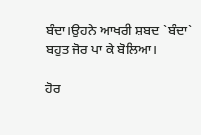ਬੰਦਾ।ਉਹਨੇ ਆਖਰੀ ਸ਼ਬਦ `ਬੰਦਾ` ਬਹੁਤ ਜੋਰ ਪਾ ਕੇ ਬੋਲਿਆ।

ਹੋਰ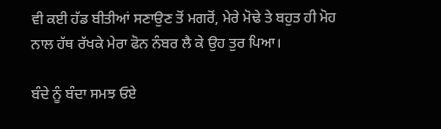ਵੀ ਕਈ ਹੱਡ ਬੀਤੀਆਂ ਸਣਾਉਣ ਤੋਂ ਮਗਰੋਂ, ਮੇਰੇ ਮੋਢੇ ਤੇ ਬਹੁਤ ਹੀ ਮੋਹ ਨਾਲ ਹੱਥ ਰੱਖਕੇ ਮੇਰਾ ਫੋਨ ਨੰਬਰ ਲੈ ਕੇ ਉਹ ਤੁਰ ਪਿਆ।

ਬੰਦੇ ਨੂੰ ਬੰਦਾ ਸਮਝ ਓਏ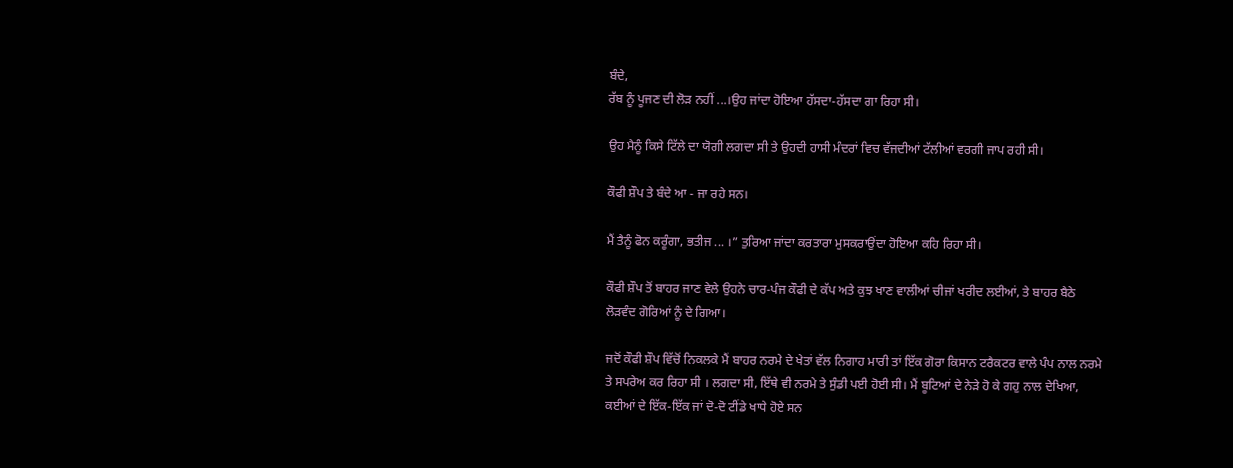ਬੰਦੇ,
ਰੱਬ ਨੂੰ ਪੂਜਣ ਦੀ ਲੋੜ ਨਹੀਂ ...।ਉਹ ਜਾਂਦਾ ਹੋਇਆ ਹੱਸਦਾ-ਹੱਸਦਾ ਗਾ ਰਿਹਾ ਸੀ।

ਉਹ ਮੈਨੂੰ ਕਿਸੇ ਟਿੱਲੇ ਦਾ ਯੋਗੀ ਲਗਦਾ ਸੀ ਤੇ ਉਹਦੀ ਹਾਸੀ ਮੰਦਰਾਂ ਵਿਚ ਵੱਜਦੀਆਂ ਟੱਲੀਆਂ ਵਰਗੀ ਜਾਪ ਰਹੀ ਸੀ।

ਕੌਫੀ ਸ਼ੌਪ ਤੇ ਬੰਦੇ ਆ - ਜਾ ਰਹੇ ਸਨ।

ਮੈਂ ਤੈਨੂੰ ਫੋਨ ਕਰੂੰਗਾ, ਭਤੀਜ ... ।” ਤੁਰਿਆ ਜਾਂਦਾ ਕਰਤਾਰਾ ਮੁਸਕਰਾਉਂਦਾ ਹੋਇਆ ਕਹਿ ਰਿਹਾ ਸੀ।

ਕੌਫੀ ਸ਼ੌਪ ਤੋਂ ਬਾਹਰ ਜਾਣ ਵੇਲੇ ਉਹਨੇ ਚਾਰ-ਪੰਜ ਕੌਫੀ ਦੇ ਕੱਪ ਅਤੇ ਕੁਝ ਖਾਣ ਵਾਲੀਆਂ ਚੀਜਾਂ ਖਰੀਦ ਲਈਆਂ, ਤੇ ਬਾਹਰ ਬੈਠੇ ਲੋੜਵੰਦ ਗੋਰਿਆਂ ਨੂੰ ਦੇ ਗਿਆ।

ਜਦੋਂ ਕੌਫੀ ਸ਼ੌਪ ਵਿੱਚੋਂ ਨਿਕਲਕੇ ਮੈਂ ਬਾਹਰ ਨਰਮੇ ਦੇ ਖੇਤਾਂ ਵੱਲ ਨਿਗਾਹ ਮਾਰੀ ਤਾਂ ਇੱਕ ਗੋਰਾ ਕਿਸਾਨ ਟਰੈਕਟਰ ਵਾਲੇ ਪੰਪ ਨਾਲ ਨਰਮੇ ਤੇ ਸਪਰੇਅ ਕਰ ਰਿਹਾ ਸੀ । ਲਗਦਾ ਸੀ, ਇੱਥੇ ਵੀ ਨਰਮੇ ਤੇ ਸੁੰਡੀ ਪਈ ਹੋਈ ਸੀ। ਮੈਂ ਬੂਟਿਆਂ ਦੇ ਨੇੜੇ ਹੋ ਕੇ ਗਹੁ ਨਾਲ ਦੇਖਿਆ, ਕਈਆਂ ਦੇ ਇੱਕ-ਇੱਕ ਜਾਂ ਦੋ-ਦੋ ਟੀਂਡੇ ਖਾਧੇ ਹੋਏ ਸਨ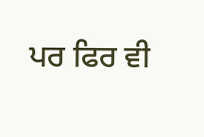ਪਰ ਫਿਰ ਵੀ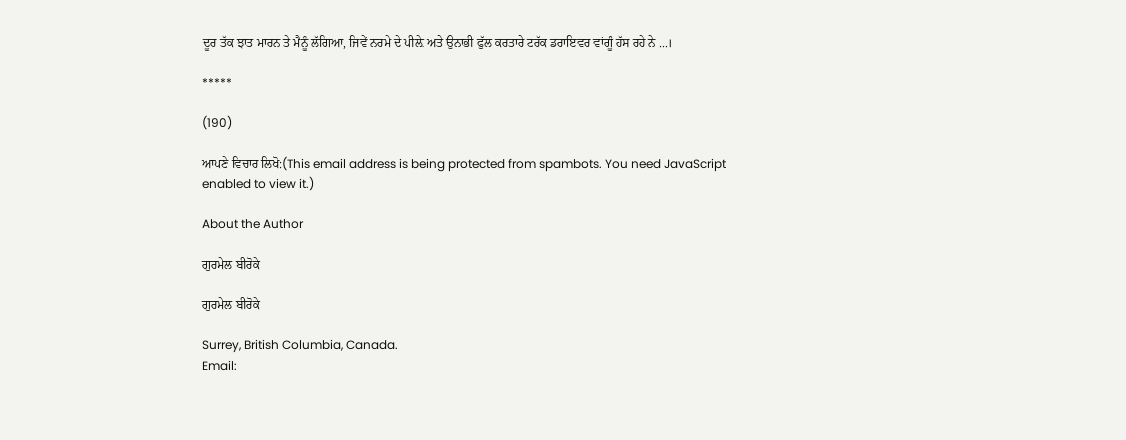ਦੂਰ ਤੱਕ ਝਾਤ ਮਾਰਨ ਤੇ ਮੈਨੂੰ ਲੱਗਿਆ, ਜਿਵੇਂ ਨਰਮੇ ਦੇ ਪੀਲ਼ੇ ਅਤੇ ਉਨਾਭੀ ਫੁੱਲ ਕਰਤਾਰੇ ਟਰੱਕ ਡਰਾਇਵਰ ਵਾਂਗੂੰ ਹੱਸ ਰਹੇ ਨੇ ...।

*****

(190)

ਆਪਣੇ ਵਿਚਾਰ ਲਿਖੋ:(This email address is being protected from spambots. You need JavaScript enabled to view it.)

About the Author

ਗੁਰਮੇਲ ਬੀਰੋਕੇ

ਗੁਰਮੇਲ ਬੀਰੋਕੇ

Surrey, British Columbia, Canada.
Email: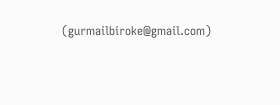(gurmailbiroke@gmail.com)